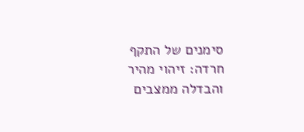סימנים של התקף חרדה: זיהוי מהיר והבדלה ממצבים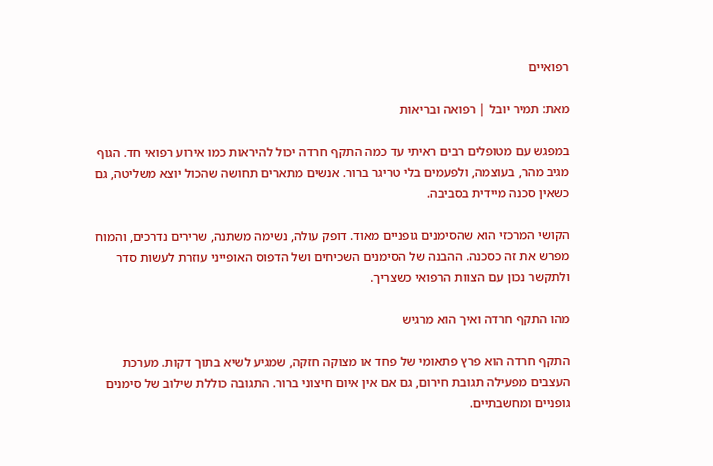רפואיים

מאת: תמיר יובל | רפואה ובריאות

במפגש עם מטופלים רבים ראיתי עד כמה התקף חרדה יכול להיראות כמו אירוע רפואי חד. הגוף מגיב מהר, בעוצמה, ולפעמים בלי טריגר ברור. אנשים מתארים תחושה שהכול יוצא משליטה, גם כשאין סכנה מיידית בסביבה.

הקושי המרכזי הוא שהסימנים גופניים מאוד. דופק עולה, נשימה משתנה, שרירים נדרכים, והמוח מפרש את זה כסכנה. ההבנה של הסימנים השכיחים ושל הדפוס האופייני עוזרת לעשות סדר ולתקשר נכון עם הצוות הרפואי כשצריך.

מהו התקף חרדה ואיך הוא מרגיש

התקף חרדה הוא פרץ פתאומי של פחד או מצוקה חזקה, שמגיע לשיא בתוך דקות. מערכת העצבים מפעילה תגובת חירום, גם אם אין איום חיצוני ברור. התגובה כוללת שילוב של סימנים גופניים ומחשבתיים.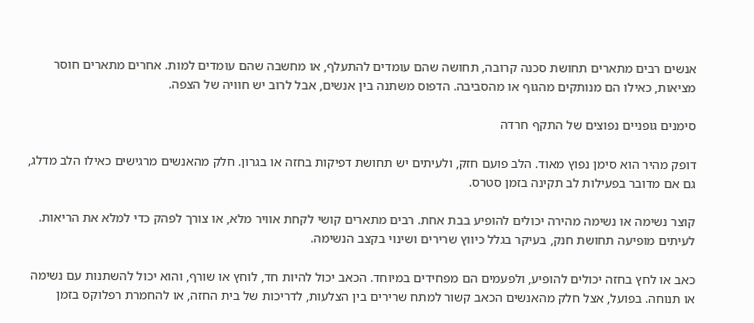אנשים רבים מתארים תחושת סכנה קרובה, תחושה שהם עומדים להתעלף, או מחשבה שהם עומדים למות. אחרים מתארים חוסר מציאות, כאילו הם מנותקים מהגוף או מהסביבה. הדפוס משתנה בין אנשים, אבל לרוב יש חוויה של הצפה.

סימנים גופניים נפוצים של התקף חרדה

דופק מהיר הוא סימן נפוץ מאוד. הלב פועם חזק, ולעיתים יש תחושת דפיקות בחזה או בגרון. חלק מהאנשים מרגישים כאילו הלב מדלג, גם אם מדובר בפעילות לב תקינה בזמן סטרס.

קוצר נשימה או נשימה מהירה יכולים להופיע בבת אחת. רבים מתארים קושי לקחת אוויר מלא, או צורך לפהק כדי למלא את הריאות. לעיתים מופיעה תחושת חנק, בעיקר בגלל כיווץ שרירים ושינוי בקצב הנשימה.

כאב או לחץ בחזה יכולים להופיע, ולפעמים הם מפחידים במיוחד. הכאב יכול להיות חד, לוחץ או שורף, והוא יכול להשתנות עם נשימה או תנוחה. בפועל, אצל חלק מהאנשים הכאב קשור למתח שרירים בין הצלעות, לדריכות של בית החזה, או להחמרת רפלוקס בזמן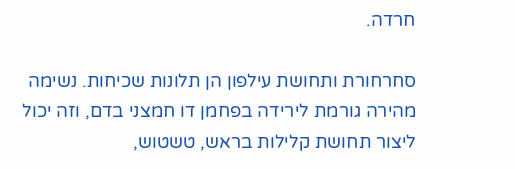חרדה.

סחרחורת ותחושת עילפון הן תלונות שכיחות. נשימה מהירה גורמת לירידה בפחמן דו חמצני בדם, וזה יכול ליצור תחושת קלילות בראש, טשטוש,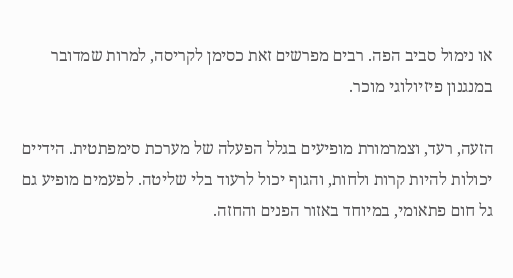או נימול סביב הפה. רבים מפרשים זאת כסימן לקריסה, למרות שמדובר במנגנון פיזיולוגי מוכר.

הזעה, רעד, וצמרמורת מופיעים בגלל הפעלה של מערכת סימפתטית. הידיים יכולות להיות קרות ולחות, והגוף יכול לרעוד בלי שליטה. לפעמים מופיע גם גל חום פתאומי, במיוחד באזור הפנים והחזה.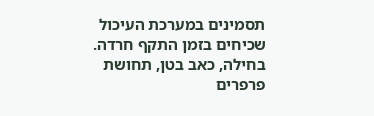תסמינים במערכת העיכול שכיחים בזמן התקף חרדה. בחילה, כאב בטן, תחושת פרפרים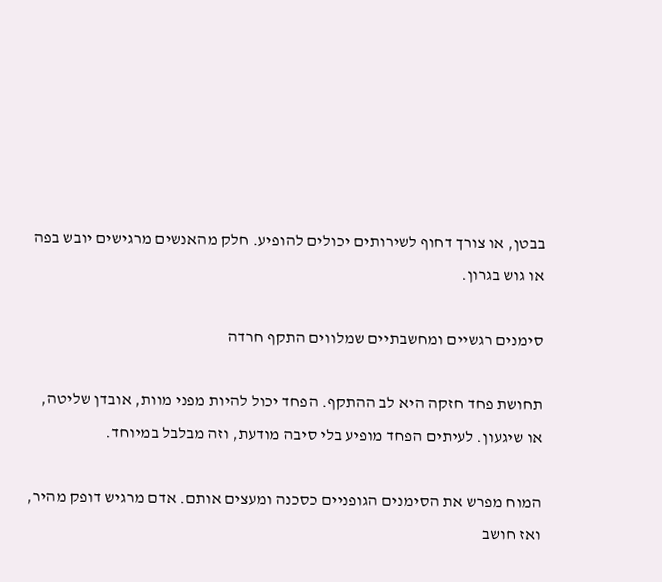בבטן, או צורך דחוף לשירותים יכולים להופיע. חלק מהאנשים מרגישים יובש בפה או גוש בגרון.

סימנים רגשיים ומחשבתיים שמלווים התקף חרדה

תחושת פחד חזקה היא לב ההתקף. הפחד יכול להיות מפני מוות, אובדן שליטה, או שיגעון. לעיתים הפחד מופיע בלי סיבה מודעת, וזה מבלבל במיוחד.

המוח מפרש את הסימנים הגופניים כסכנה ומעצים אותם. אדם מרגיש דופק מהיר, ואז חושב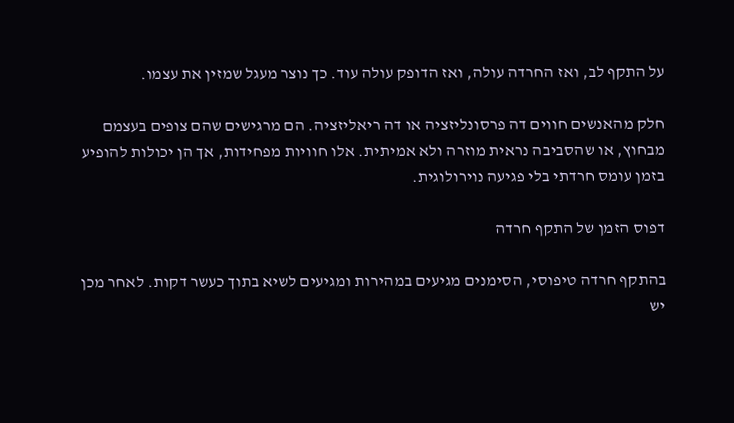על התקף לב, ואז החרדה עולה, ואז הדופק עולה עוד. כך נוצר מעגל שמזין את עצמו.

חלק מהאנשים חווים דה פרסונליזציה או דה ריאליזציה. הם מרגישים שהם צופים בעצמם מבחוץ, או שהסביבה נראית מוזרה ולא אמיתית. אלו חוויות מפחידות, אך הן יכולות להופיע בזמן עומס חרדתי בלי פגיעה נוירולוגית.

דפוס הזמן של התקף חרדה

בהתקף חרדה טיפוסי, הסימנים מגיעים במהירות ומגיעים לשיא בתוך כעשר דקות. לאחר מכן יש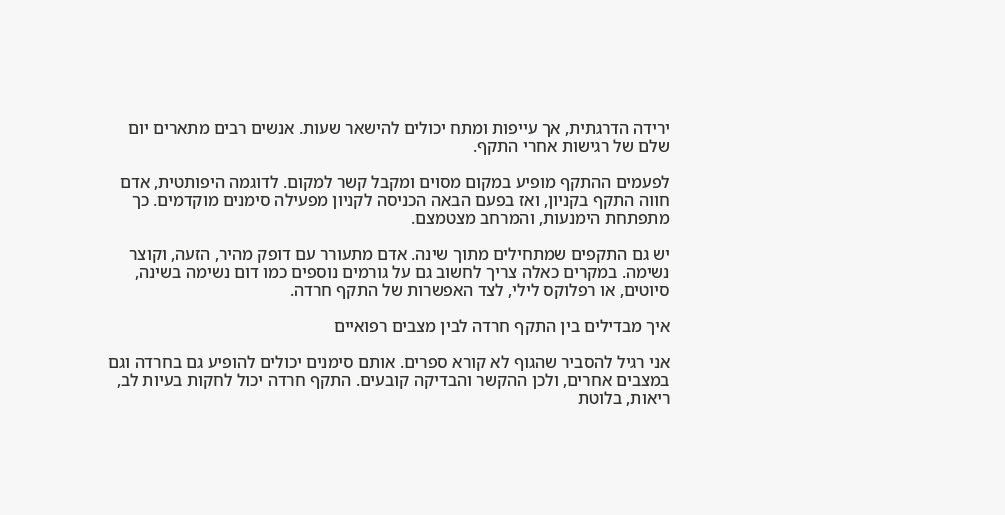ירידה הדרגתית, אך עייפות ומתח יכולים להישאר שעות. אנשים רבים מתארים יום שלם של רגישות אחרי התקף.

לפעמים ההתקף מופיע במקום מסוים ומקבל קשר למקום. לדוגמה היפותטית, אדם חווה התקף בקניון, ואז בפעם הבאה הכניסה לקניון מפעילה סימנים מוקדמים. כך מתפתחת הימנעות, והמרחב מצטמצם.

יש גם התקפים שמתחילים מתוך שינה. אדם מתעורר עם דופק מהיר, הזעה, וקוצר נשימה. במקרים כאלה צריך לחשוב גם על גורמים נוספים כמו דום נשימה בשינה, סיוטים, או רפלוקס לילי, לצד האפשרות של התקף חרדה.

איך מבדילים בין התקף חרדה לבין מצבים רפואיים

אני רגיל להסביר שהגוף לא קורא ספרים. אותם סימנים יכולים להופיע גם בחרדה וגם במצבים אחרים, ולכן ההקשר והבדיקה קובעים. התקף חרדה יכול לחקות בעיות לב, ריאות, בלוטת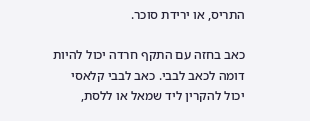התריס, או ירידת סוכר.

כאב בחזה עם התקף חרדה יכול להיות דומה לכאב לבבי. כאב לבבי קלאסי יכול להקרין ליד שמאל או ללסת,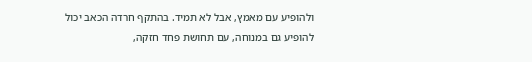ולהופיע עם מאמץ, אבל לא תמיד. בהתקף חרדה הכאב יכול להופיע גם במנוחה, עם תחושת פחד חזקה,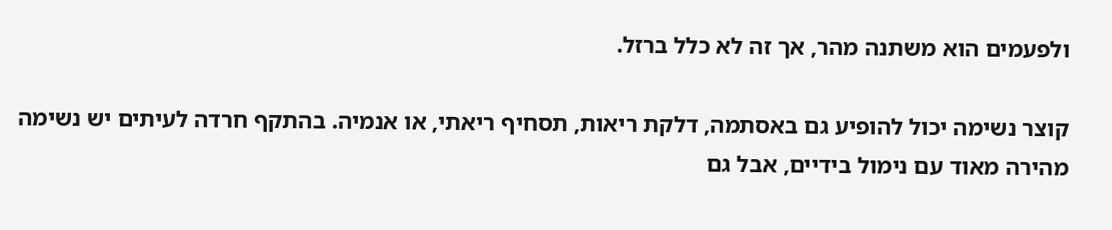ולפעמים הוא משתנה מהר, אך זה לא כלל ברזל.

קוצר נשימה יכול להופיע גם באסתמה, דלקת ריאות, תסחיף ריאתי, או אנמיה. בהתקף חרדה לעיתים יש נשימה מהירה מאוד עם נימול בידיים, אבל גם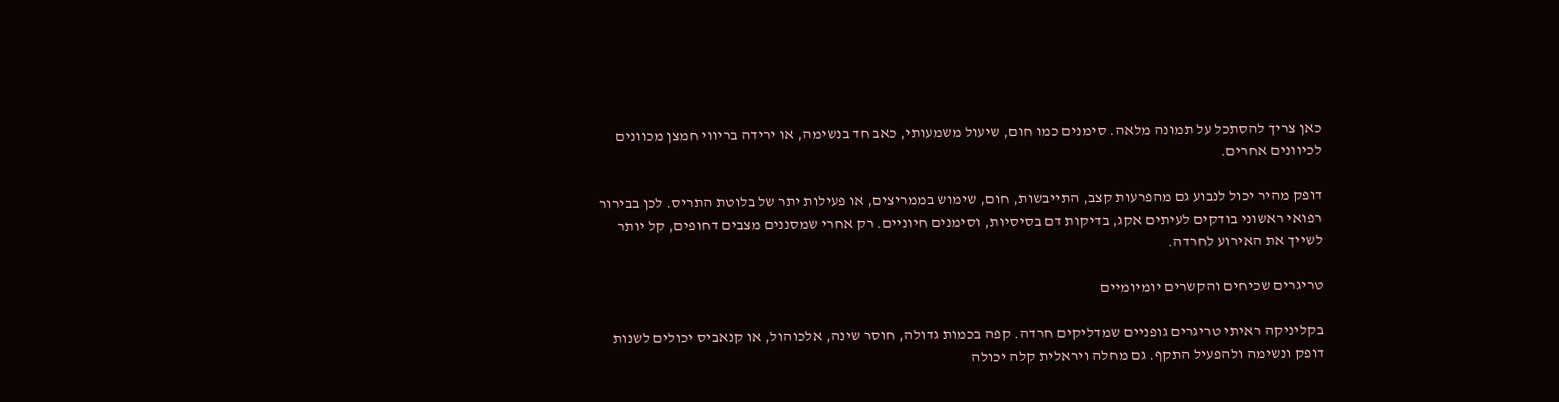כאן צריך להסתכל על תמונה מלאה. סימנים כמו חום, שיעול משמעותי, כאב חד בנשימה, או ירידה בריווי חמצן מכוונים לכיוונים אחרים.

דופק מהיר יכול לנבוע גם מהפרעות קצב, התייבשות, חום, שימוש בממריצים, או פעילות יתר של בלוטת התריס. לכן בבירור רפואי ראשוני בודקים לעיתים אקג, בדיקות דם בסיסיות, וסימנים חיוניים. רק אחרי שמסננים מצבים דחופים, קל יותר לשייך את האירוע לחרדה.

טריגרים שכיחים והקשרים יומיומיים

בקליניקה ראיתי טריגרים גופניים שמדליקים חרדה. קפה בכמות גדולה, חוסר שינה, אלכוהול, או קנאביס יכולים לשנות דופק ונשימה ולהפעיל התקף. גם מחלה ויראלית קלה יכולה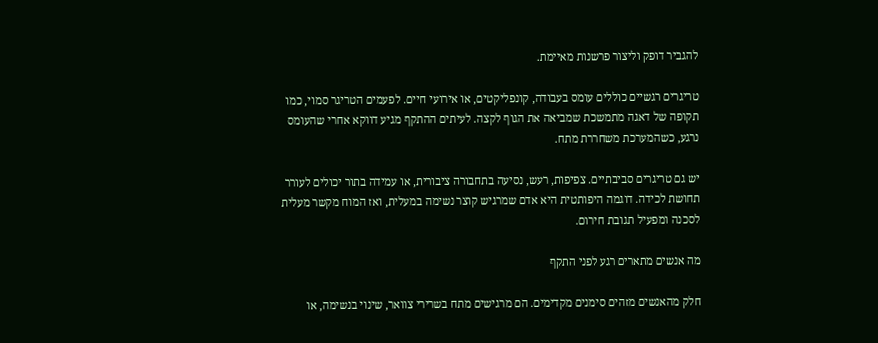להגביר דופק וליצור פרשנות מאיימת.

טריגרים רגשיים כוללים עומס בעבודה, קונפליקטים, או אירועי חיים. לפעמים הטריגר סמוי, כמו תקופה של דאגה מתמשכת שמביאה את הגוף לקצה. לעיתים ההתקף מגיע דווקא אחרי שהעומס נרגע, כשהמערכת משחררת מתח.

יש גם טריגרים סביבתיים. צפיפות, רעש, נסיעה בתחבורה ציבורית, או עמידה בתור יכולים לעורר תחושת לכידה. דוגמה היפותטית היא אדם שמרגיש קוצר נשימה במעלית, ואז המוח מקשר מעלית לסכנה ומפעיל תגובת חירום.

מה אנשים מתארים רגע לפני התקף

חלק מהאנשים מזהים סימנים מקדימים. הם מרגישים מתח בשרירי צוואר, שינוי בנשימה, או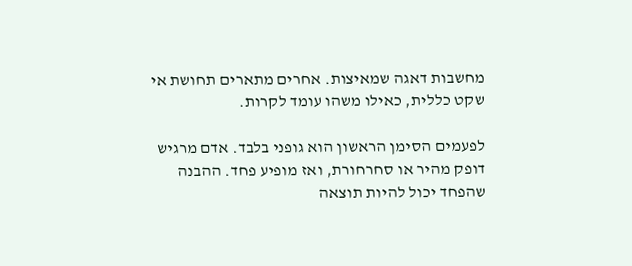מחשבות דאגה שמאיצות. אחרים מתארים תחושת אי שקט כללית, כאילו משהו עומד לקרות.

לפעמים הסימן הראשון הוא גופני בלבד. אדם מרגיש דופק מהיר או סחרחורת, ואז מופיע פחד. ההבנה שהפחד יכול להיות תוצאה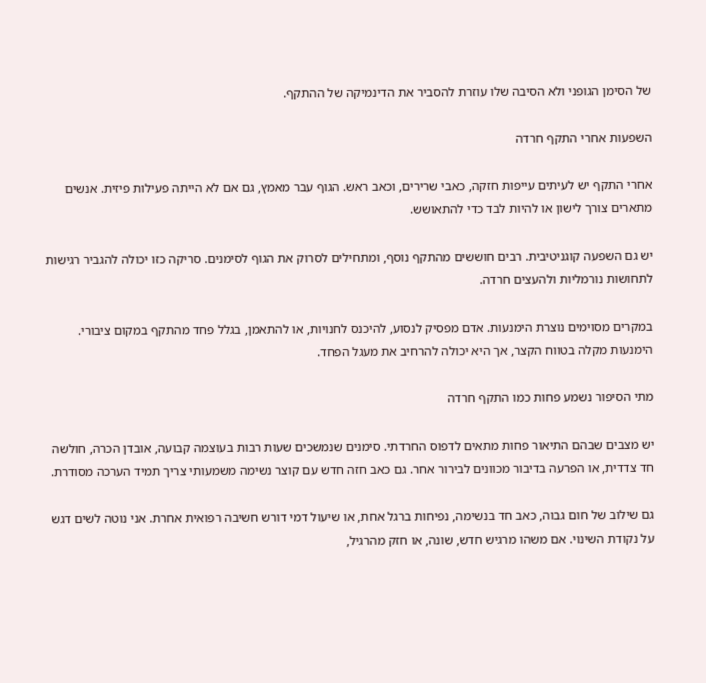של הסימן הגופני ולא הסיבה שלו עוזרת להסביר את הדינמיקה של ההתקף.

השפעות אחרי התקף חרדה

אחרי התקף יש לעיתים עייפות חזקה, כאבי שרירים, וכאב ראש. הגוף עבר מאמץ, גם אם לא הייתה פעילות פיזית. אנשים מתארים צורך לישון או להיות לבד כדי להתאושש.

יש גם השפעה קוגניטיבית. רבים חוששים מהתקף נוסף, ומתחילים לסרוק את הגוף לסימנים. סריקה כזו יכולה להגביר רגישות לתחושות נורמליות ולהעצים חרדה.

במקרים מסוימים נוצרת הימנעות. אדם מפסיק לנסוע, להיכנס לחנויות, או להתאמן, בגלל פחד מהתקף במקום ציבורי. הימנעות מקלה בטווח הקצר, אך היא יכולה להרחיב את מעגל הפחד.

מתי הסיפור נשמע פחות כמו התקף חרדה

יש מצבים שבהם התיאור פחות מתאים לדפוס החרדתי. סימנים שנמשכים שעות רבות בעוצמה קבועה, אובדן הכרה, חולשה חד צדדית, או הפרעה בדיבור מכוונים לבירור אחר. גם כאב חזה חדש עם קוצר נשימה משמעותי צריך תמיד הערכה מסודרת.

גם שילוב של חום גבוה, כאב חד בנשימה, נפיחות ברגל אחת, או שיעול דמי דורש חשיבה רפואית אחרת. אני נוטה לשים דגש על נקודת השינוי. אם משהו מרגיש חדש, שונה, או חזק מהרגיל,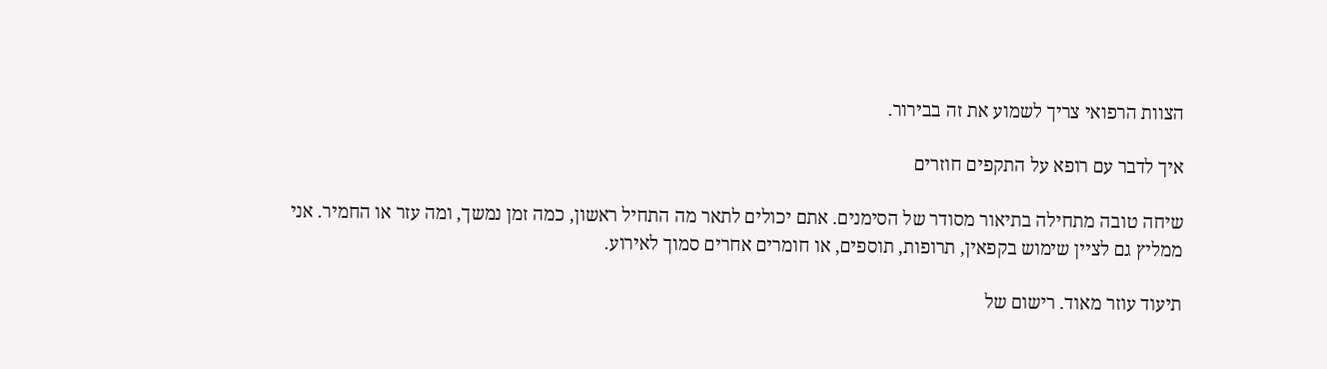הצוות הרפואי צריך לשמוע את זה בבירור.

איך לדבר עם רופא על התקפים חוזרים

שיחה טובה מתחילה בתיאור מסודר של הסימנים. אתם יכולים לתאר מה התחיל ראשון, כמה זמן נמשך, ומה עזר או החמיר. אני ממליץ גם לציין שימוש בקפאין, תרופות, תוספים, או חומרים אחרים סמוך לאירוע.

תיעוד עוזר מאוד. רישום של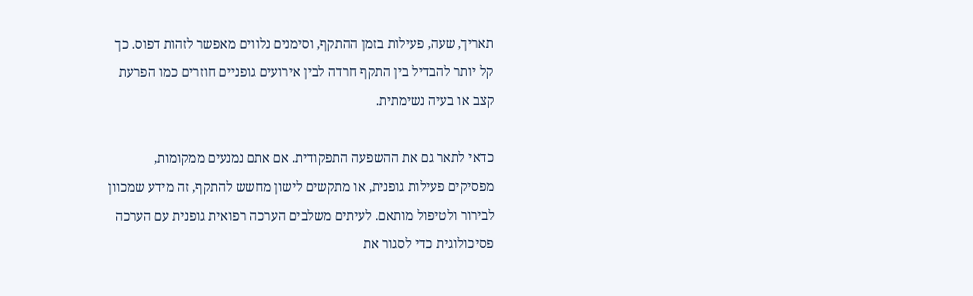תאריך, שעה, פעילות בזמן ההתקף, וסימנים נלווים מאפשר לזהות דפוס. כך קל יותר להבדיל בין התקף חרדה לבין אירועים גופניים חוזרים כמו הפרעת קצב או בעיה נשימתית.

כדאי לתאר גם את ההשפעה התפקודית. אם אתם נמנעים ממקומות, מפסיקים פעילות גופנית, או מתקשים לישון מחשש להתקף, זה מידע שמכוון לבירור ולטיפול מותאם. לעיתים משלבים הערכה רפואית גופנית עם הערכה פסיכולוגית כדי לסגור את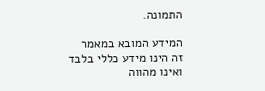התמונה.

המידע המובא במאמר זה הינו מידע כללי בלבד ואינו מהווה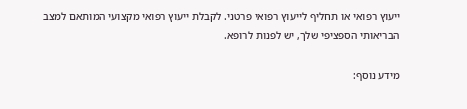ייעוץ רפואי או תחליף לייעוץ רפואי פרטני. לקבלת ייעוץ רפואי מקצועי המותאם למצב הבריאותי הספציפי שלך, יש לפנות לרופא.

מידע נוסף: